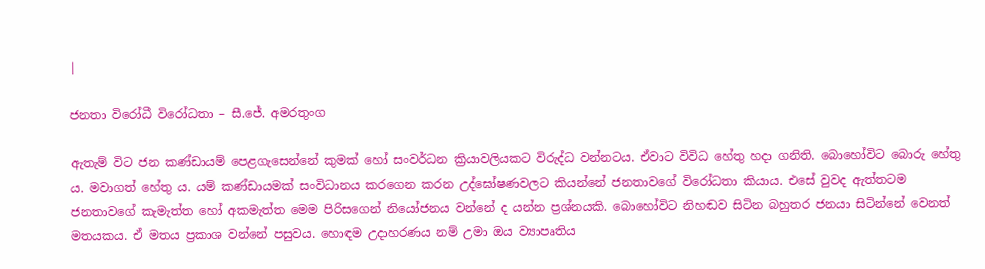|

ජනතා විරෝධී විරෝධතා – සී.ජේ. අමරතුංග

ඇතැම් විට ජන කණ්ඩායම් පෙළගැසෙන්නේ කුමක් හෝ සංවර්ධන ක්‍රියාවලියකට විරුද්ධ වන්නටය. ඒවාට විවිධ හේතු හදා ගනිති. බොහෝවිට බොරු හේතු ය. මවාගත් හේතු ය. යම් කණ්ඩායමක් සංවිධානය කරගෙන කරන උද්ඝෝෂණවලට කියන්නේ ජනතාවගේ විරෝධතා කියාය. එසේ වුවද ඇත්තටම ජනතාවගේ කැමැත්ත හෝ අකමැත්ත මෙම පිරිසගෙන් නියෝජනය වන්නේ ද යන්න ප්‍රශ්නයකි. බො‍හෝවිට නිහඬව සිටින බහුතර ජනයා සිටින්නේ වෙනත් මතයකය. ඒ මතය ප්‍රකාශ වන්නේ පසුවය. හොඳම උදාහරණය නම් උමා ඔය ව්‍යාපෘතිය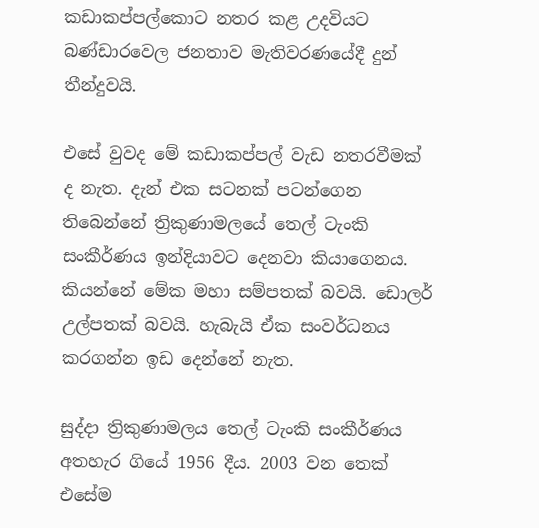කඩාකප්පල්කොට නතර කළ උදවියට බණ්ඩාරවෙල ජනතාව මැතිවරණයේදී දුන් තීන්දුවයි.

එසේ වුවද මේ කඩාකප්පල් වැඩ නතරවීමක් ද නැත. දැන් එක සටනක් පටන්ගෙන තිබෙන්නේ ත්‍රිකුණාමලයේ තෙල් ටැංකි සංකීර්ණය ඉන්දියාවට දෙනවා කියාගෙනය. කියන්නේ මේක මහා සම්පතක් බවයි. ඩොලර් උල්පතක් බවයි. හැබැයි ඒක සංවර්ධනය කරගන්න ඉඩ දෙන්නේ නැත.

සුද්දා ත්‍රිකුණාමලය තෙල් ටැංකි සංකීර්ණය අතහැර ගියේ 1956 දීය. 2003 වන තෙක් එසේම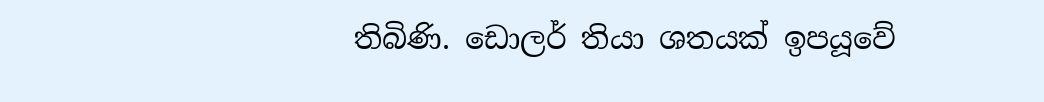තිබිණි. ඩොලර් තියා ශතයක් ඉපයූවේ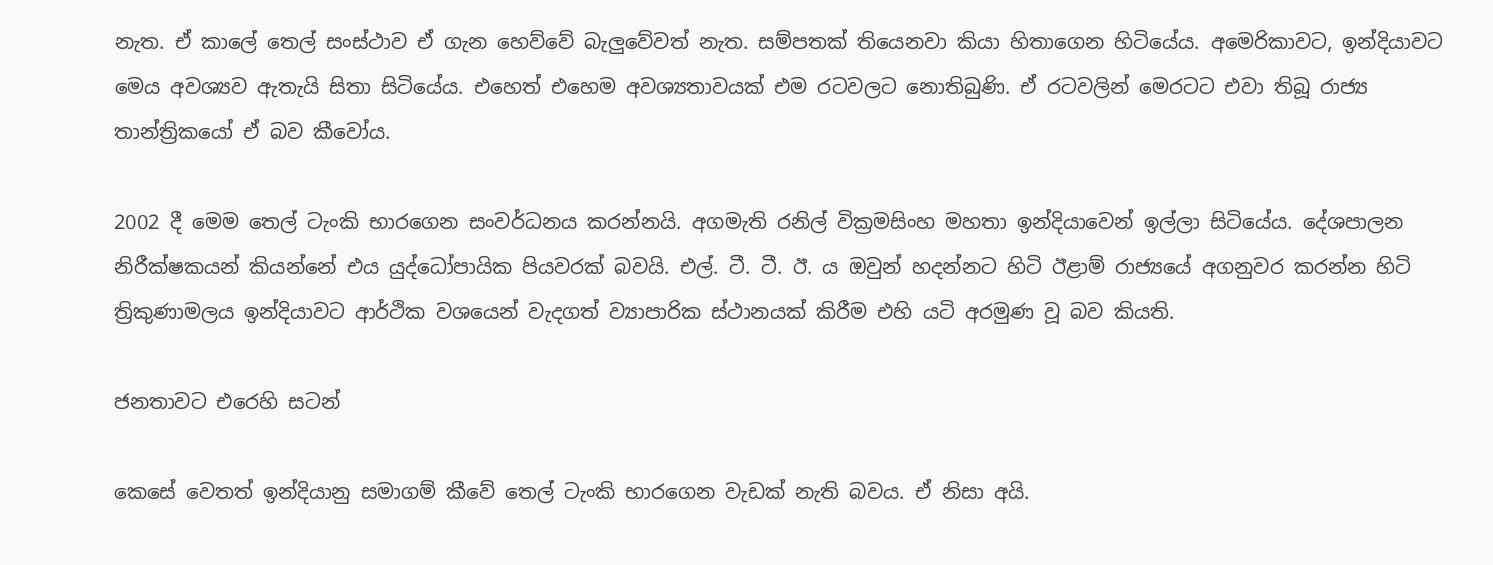නැත. ඒ කාලේ තෙල් සංස්ථාව ඒ ගැන හෙව්වේ බැලුවේවත් නැත. සම්පතක් තියෙනවා කියා හිතාගෙන හිටියේය. අමෙරිකාවට, ඉන්දියාවට මෙය අවශ්‍යව ඇතැයි සිතා සිටියේය. එහෙත් එහෙම අවශ්‍යතාවයක් එම රටවලට නොතිබුණි. ඒ රටවලින් මෙරටට එවා තිබූ රාජ්‍ය තාන්ත්‍රිකයෝ ඒ බව කීවෝය.

2002 දී මෙම තෙල් ටැංකි භාරගෙන සංවර්ධනය කරන්නයි. අගමැති රනිල් වික්‍රමසිංහ මහතා ඉන්දියාවෙන් ඉල්ලා සිටියේය. දේශපාලන නිරීක්ෂකයන් කියන්නේ එය යුද්ධෝපායික පියවරක් බවයි. එල්. ටී. ටී. ඊ. ය ඔවුන් හදන්නට හිටි ඊළාම් රාජ්‍යයේ අගනුවර කරන්න හිටි ත්‍රිකුණාමලය ඉන්දියාවට ආර්ථික වශයෙන් වැදගත් ව්‍යාපාරික ස්ථානයක් කිරීම එහි යටි අරමුණ වූ බව කියති.

ජනතාවට එරෙහි සටන්

කෙසේ වෙතත් ඉන්දියානු සමාගම් කීවේ තෙල් ටැංකි භාරගෙන වැඩක් නැති බවය. ඒ නිසා අයි.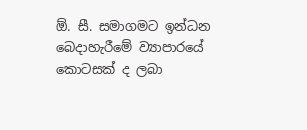ඕ. සී. සමාගමට ඉන්ධන බෙදාහැරීමේ ව්‍යාපාරයේ කොටසක් ද ලබා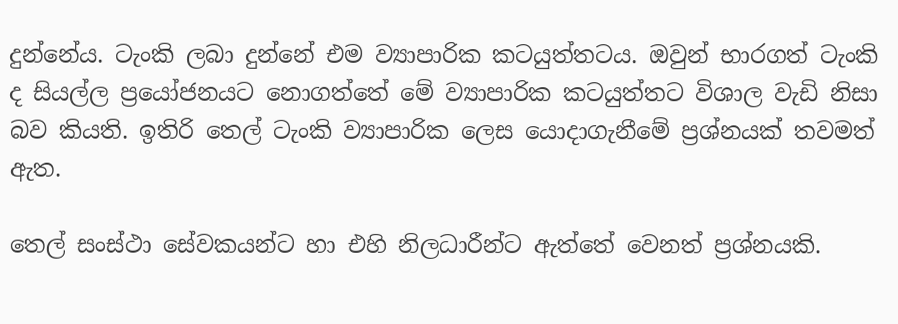දුන්නේය. ටැංකි ලබා දුන්නේ එම ව්‍යාපාරික කටයුත්තටය. ඔවුන් භාරගත් ටැංකි ද සියල්ල ප්‍රයෝජනයට නොගත්තේ මේ ව්‍යාපාරික කටයුත්තට විශාල වැඩි නිසා බව කියති. ඉතිරි තෙල් ටැංකි ව්‍යාපාරික ලෙස යොදාගැනීමේ ප්‍රශ්නයක් තවමත් ඇත.

තෙල් සංස්ථා සේවකයන්ට හා එහි නිලධාරීන්ට ඇත්තේ වෙනත් ප්‍රශ්නයකි.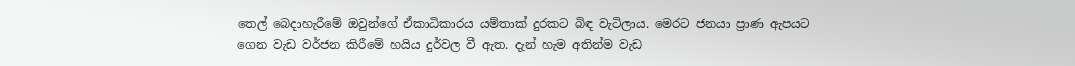තෙල් බෙදාහැරීමේ ඔවුන්ගේ ඒකාධිකාරය යම්තාක් දුරකට බිඳ වැටිලාය. මෙරට ජනයා ප්‍රාණ ඇපයට ගෙන වැඩ වර්ජන කිරීමේ හයිය දුර්වල වී ඇත. දැන් හැම අතින්ම වැඩ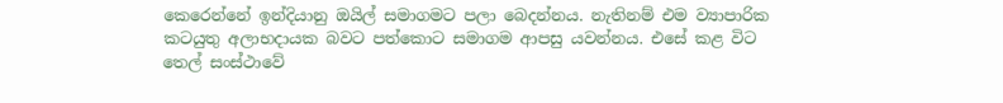කෙරෙන්නේ ඉන්දියානු ඔයිල් සමාගමට පලා බෙදන්නය. නැතිනම් එම ව්‍යාපාරික කටයුතු අලාභදායක බවට පත්කොට සමාගම ආපසු යවන්නය. එසේ කළ විට තෙල් සංස්ථාවේ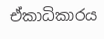ඒකාධිකාරය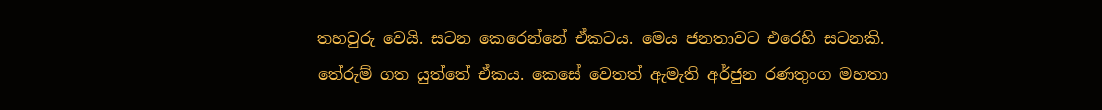තහවුරු වෙයි. සටන කෙරෙන්නේ ඒකටය. මෙය ජනතාවට එරෙහි සටනකි. තේරුම් ගත යුත්තේ ඒකය. කෙසේ වෙතත් ඇමැති අර්ජුන රණතුංග මහතා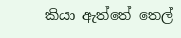කියා ඇත්තේ තෙල්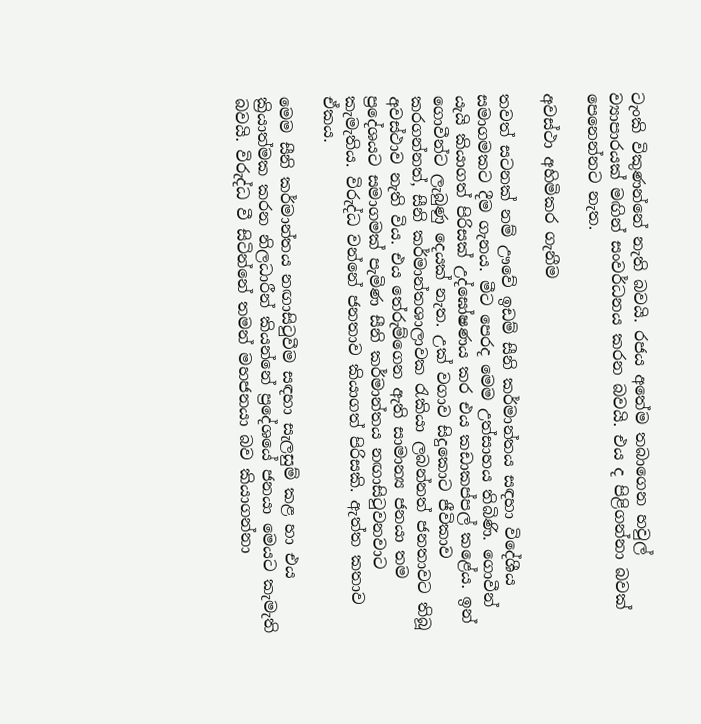ටැංකි විකුණන්නේ නැති බවයි. රජය අතේම තබාගෙන හවුල් ව්‍යාපාරයක් මඟින් සංවර්ධනය කරන බවයි. එය ද පිළිගන්නා බවක් පෙනෙන්නට නැත.

අවස්ථා අහිමිකර ගැනීම

තවත් සටනක් නම් ඌවේ ඉඩම් සීනි කර්මාන්තය සඳහා විදේශීය සමාගමකට දීම ගැනය. මීට පෙරද මෙම උත්සාහය තිබිණි. ගොවීන් යැයි කියාගත් පිරිසක් උද්ඝෝෂණය කර එය කඩාකප්පල් කළේය. ඉන් ගොවීන්ට ලැබුණු දෙයක් නැත. උක් වගාව සිදුකොට ජීවිකාව කරගන්නත්, සීනි කර්මාන්තශාලාවක රැකියා ලබන්නත් ජනතාවට තිබූ අවස්ථාව නැති විය. එය තේරුම්ගෙන ඇති සාමාන්‍ය ජනයා තම ප්‍රදේශයට සමාගමක් පැමිණ සීනි කර්මාන්තය නඟාසිටුවනවාට කැමැතිය. විරුද්ධ වන්නේ ජනතාව කියාගත් පිරිසකි. ඇත්ත කතාව ඒකය.

මෙම සීනි කර්මාන්තය නඟාසිටුවීම සඳහා සැලසුම් කළ හා එය ක්‍රියාත්මක කරන නිලධාරීන් කියන්නේ ප්‍රදේශයේ ජනයා මෙයට කැමැති බවයි. විරුද්ධ වී සිටින්නේ තමන් මහජනයා බව කියාගන්නා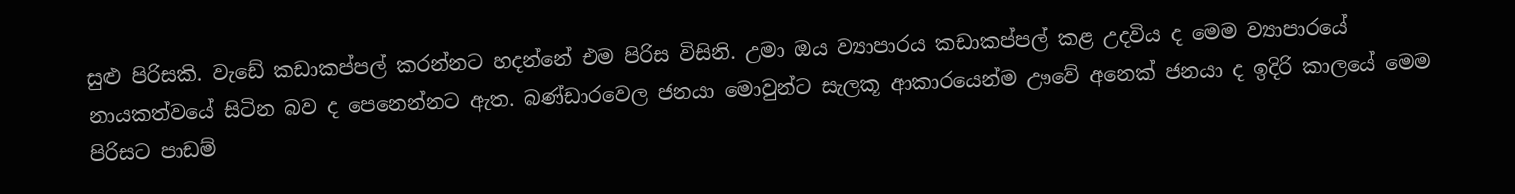සුළු පිරිසකි. වැඩේ කඩාකප්පල් කරන්නට හදන්නේ එම පිරිස විසිනි. උමා ඔය ව්‍යාපාරය කඩාකප්පල් කළ උදවිය ද මෙම ව්‍යාපාරයේ නායකත්වයේ සිටින බව ද පෙනෙන්නට ඇත. බණ්ඩාරවෙල ජනයා මොවුන්ට සැලකූ ආකාරයෙන්ම ඌවේ අනෙක් ජනයා ද ඉදිරි කාලයේ මෙම පිරිසට පාඩම්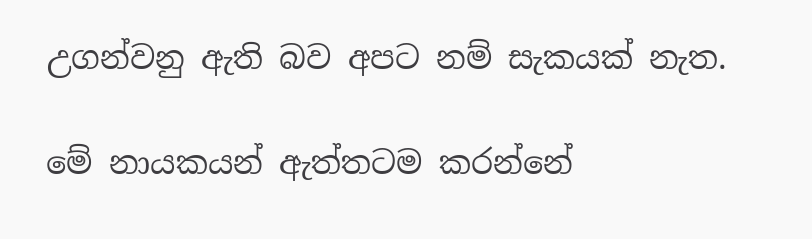උගන්වනු ඇති බව අපට නම් සැකයක් නැත.

මේ නායකයන් ඇත්තටම කරන්නේ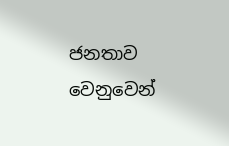ජනතාව වෙනුවෙන්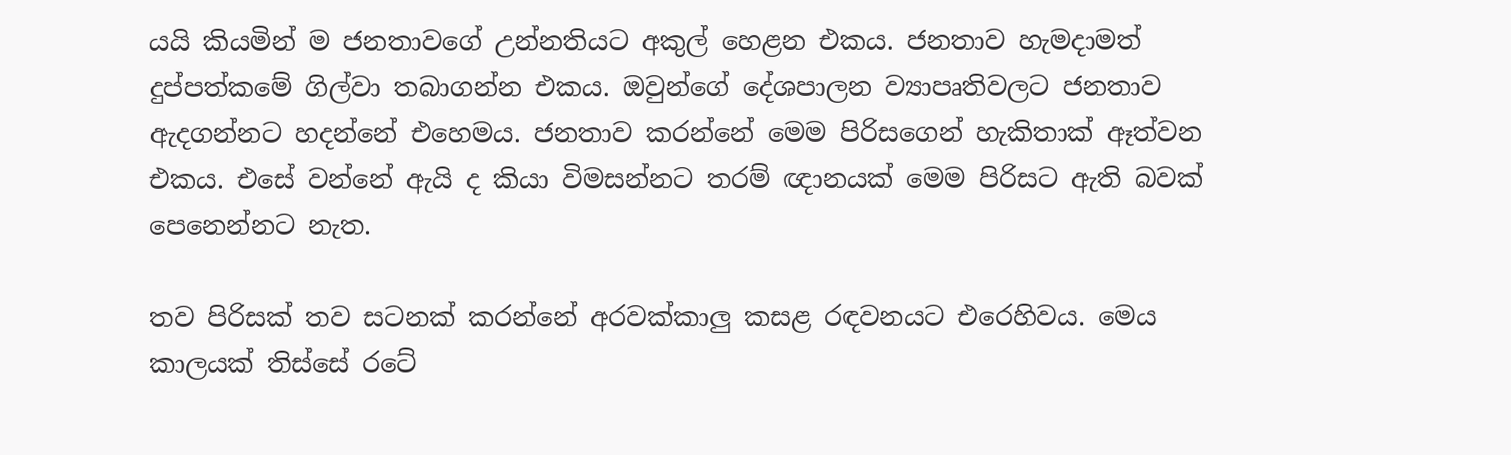යයි කියමින් ම ජනතාවගේ උන්නතියට අකුල් හෙළන එකය. ජනතාව හැමදාමත් දුප්පත්කමේ ගිල්වා තබාගන්න එකය. ඔවුන්ගේ දේශපාලන ව්‍යාපෘතිවලට ජනතාව ඇදගන්නට හදන්නේ එහෙමය. ජනතාව කරන්නේ මෙම පිරිසගෙන් හැකිතාක් ඈත්වන එකය. එසේ වන්නේ ඇයි ද කියා විමසන්නට තරම් ඥානයක් මෙම පිරිසට ඇති බවක් පෙනෙන්නට නැත.

තව පිරිසක් තව සටනක් කරන්නේ අරවක්කාලු කසළ රඳවනයට එරෙහිවය. මෙය කාලයක් තිස්සේ රටේ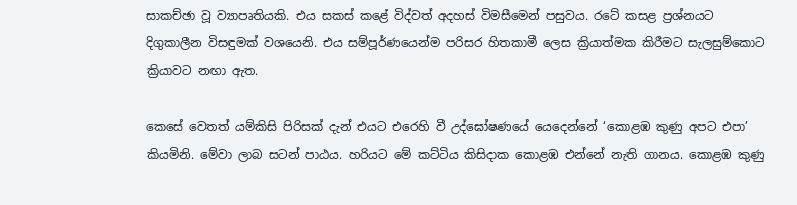සාකච්ඡා වූ ව්‍යාපෘතියකි. එය සකස් කළේ විද්වත් අදහස් විමසීමෙන් පසුවය. රටේ කසළ ප්‍රශ්නයට දිගුකාලීන විසඳුමක් වශයෙනි. එය සම්පූර්ණයෙන්ම පරිසර හිතකාමී ලෙස ක්‍රියාත්මක කිරීමට සැලසුම්කොට ක්‍රියාවට නඟා ඇත.

කෙසේ වෙතත් යම්කිසි පිරිසක් දැන් එයට එරෙහි වී උද්ඝෝෂණයේ යෙදෙන්නේ ‘කොළඹ කුණු අපට එපා’ කියමිනි. මේවා ලාබ සටන් පාඨය. හරියට මේ කට්ටිය කිසිදාක කොළඹ එන්නේ නැති ගානය. කොළඹ කුණු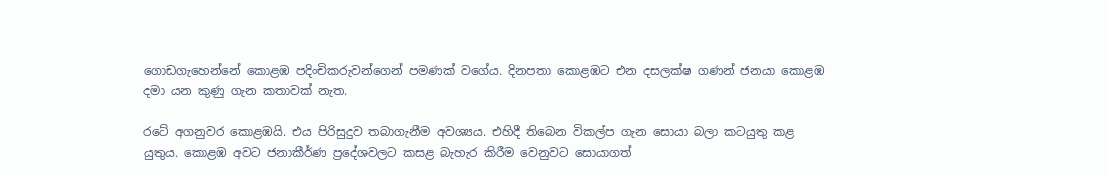ගොඩගැහෙන්නේ කොළඹ පදිංචිකරුවන්ගෙන් පමණක් වගේය. දිනපතා කොළඹට එන දසලක්ෂ ගණන් ජනයා කොළඹ දමා යන කුණු ගැන කතාවක් නැත.

රටේ අගනුවර කොළඹයි. එය පිරිසුදුව තබාගැනීම අවශ්‍යය. එහිදී තිබෙන විකල්ප ගැන සොයා බලා කටයුතු කළ යුතුය. කොළඹ අවට ජනාකීර්ණ ප්‍රදේශවලට කසළ බැහැර කිරීම වෙනුවට සොයාගත්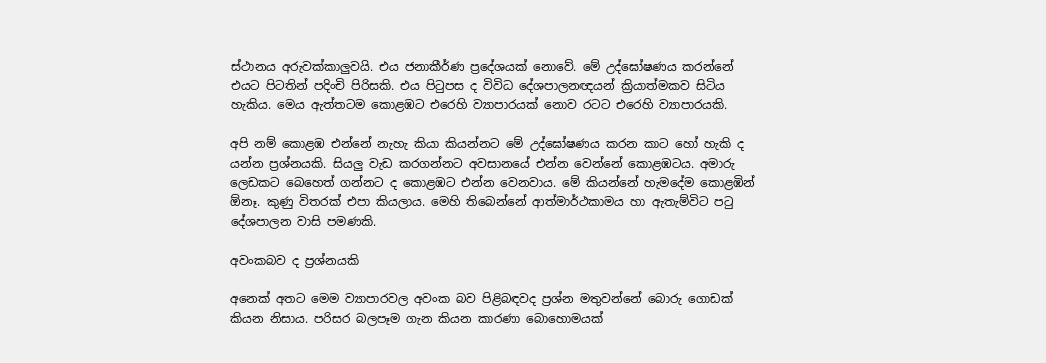ස්ථානය අරුවක්කාලුවයි. එය ජනාකීර්ණ ප්‍රදේශයක් නොවේ. මේ උද්ඝෝෂණය කරන්නේ එයට පිටතින් පදිංචි පිරිසකි. එය පිටුපස ද විවිධ දේශපාලනඥයන් ක්‍රියාත්මකව සිටිය හැකිය. මෙය ඇත්තටම කොළඹට එරෙහි ව්‍යාපාරයක් නොව රටට එරෙහි ව්‍යාපාරයකි.

අපි නම් කොළඹ එන්නේ නැහැ කියා කියන්නට මේ උද්ඝෝෂණය කරන කාට හෝ හැකි ද යන්න ප්‍රශ්නයකි. සියලු වැඩ කරගන්නට අවසානයේ එන්න වෙන්නේ කොළඹටය. අමාරු ලෙඩකට බෙහෙත් ගන්නට ද කොළඹට එන්න වෙනවාය. මේ කියන්නේ හැමදේම කොළඹින් ඕනෑ. කුණු විතරක් එපා කියලාය. මෙහි තිබෙන්නේ ආත්මාර්ථකාමය හා ඇතැම්විට පටු දේශපාලන වාසි පමණකි.

අවංකබව ද ප්‍රශ්නයකි

අනෙක් අතට මෙම ව්‍යාපාරවල අවංක බව පිළිබඳවද ප්‍රශ්න මතුවන්නේ බොරු ගොඩක් කියන නිසාය. පරිසර බලපෑම ගැන කියන කාරණා බොහොමයක්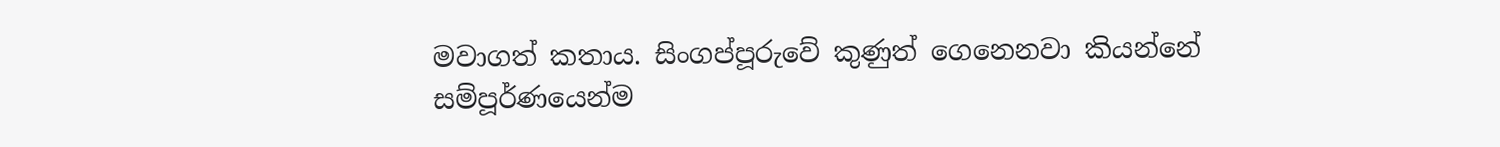මවාගත් කතාය. සිංගප්පූරුවේ කුණුත් ගෙනෙනවා කියන්නේ සම්පූර්ණයෙන්ම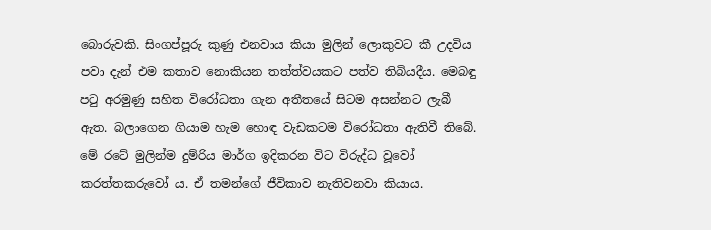බොරුවකි. සිංගප්පූරු කුණු එනවාය කියා මුලින් ලොකුවට කී උදවිය පවා දැන් එම කතාව නොකියන තත්ත්වයකට පත්ව තිබියදීය. මෙබඳු පටු අරමුණු සහිත විරෝධතා ගැන අතීතයේ සිටම අසන්නට ලැබී ඇත. බලාගෙන ගියාම හැම හොඳ වැඩකටම විරෝධතා ඇතිවී තිබේ. මේ රටේ මුලින්ම දුම්රිය මාර්ග ඉදිකරන විට විරුද්ධ වූවෝ කරත්තකරුවෝ ය. ඒ තමන්ගේ ජීවිකාව නැතිවනවා කියාය.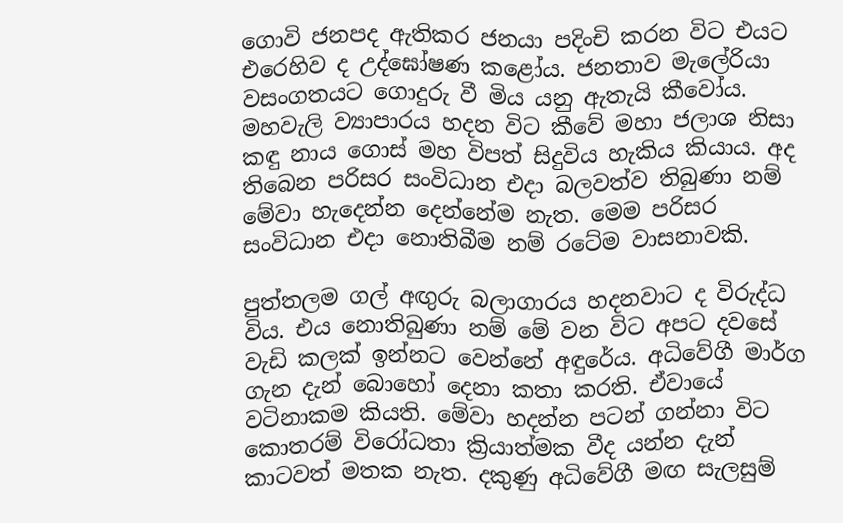ගොවි ජනපද ඇතිකර ජනයා පදිංචි කරන විට එයට එරෙහිව ද උද්ඝෝෂණ කළෝය. ජනතාව මැලේරියා වසංගතයට ගොදුරු වී මිය යනු ඇතැයි කීවෝය. මහවැලි ව්‍යාපාරය හදන විට කීවේ මහා ජලාශ නිසා කඳු නාය ගොස් මහ විපත් සිදුවිය හැකිය කියාය. අද තිබෙන පරිසර සංවිධාන එදා බලවත්ව තිබුණා නම් මේවා හැදෙන්න දෙන්නේම නැත. මෙම පරිසර සංවිධාන එදා නොතිබීම නම් රටේම වාසනාවකි.

පුත්තලම ගල් අඟුරු බලාගාරය හදනවාට ද වි‍රුද්ධ විය. එය නොතිබුණා නම් මේ වන විට අපට දවසේ වැඩි කලක් ඉන්නට වෙන්නේ අඳුරේය. අධිවේගී මාර්ග ගැන දැන් බොහෝ දෙනා කතා කරති. ඒවායේ වටිනාකම කියති. මේවා හදන්න පටන් ගන්නා විට කොතරම් විරෝධතා ක්‍රියාත්මක වීද යන්න දැන් කාටවත් මතක නැත. දකුණු අධිවේගී මඟ සැලසුම්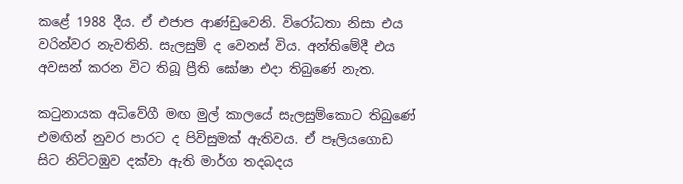කළේ 1988 දීය. ඒ එජාප ආණ්ඩුවෙනි. විරෝධතා නිසා එය වරින්වර නැවතිනි. සැලසුම් ද වෙනස් විය. අන්තිමේදී එය අවසන් කරන විට තිබූ ප්‍රීති ඝෝෂා එදා තිබුණේ නැත.

කටුනායක අධිවේගී මඟ මුල් කාලයේ සැලසුම්කොට තිබුණේ එමඟින් නුවර පාරට ද පිවිසුමක් ඇතිවය. ඒ පෑලියගොඩ සිට නිට්ටඹුව දක්වා ඇති මාර්ග තදබදය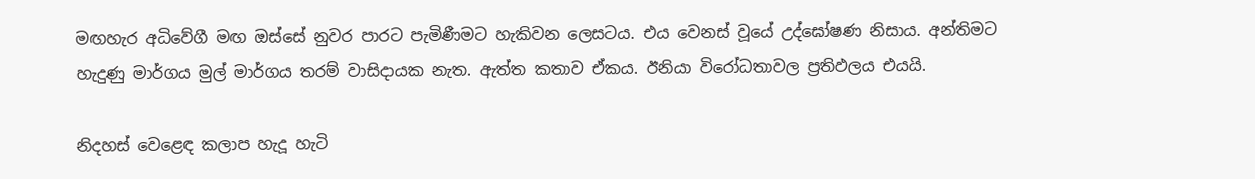මඟහැර අධිවේගී මඟ ඔස්සේ නුවර පාරට පැමිණීමට හැකිවන ලෙසටය. එය වෙනස් වූයේ උද්ඝෝෂණ නිසාය. අන්තිමට හැදුණු මාර්ගය මුල් මාර්ගය තරම් වාසිදායක නැත. ඇත්ත කතාව ඒකය. ඊනියා විරෝධතාවල ප්‍රතිඵලය එයයි.

නිදහස් වෙළෙඳ කලාප හැදූ හැටි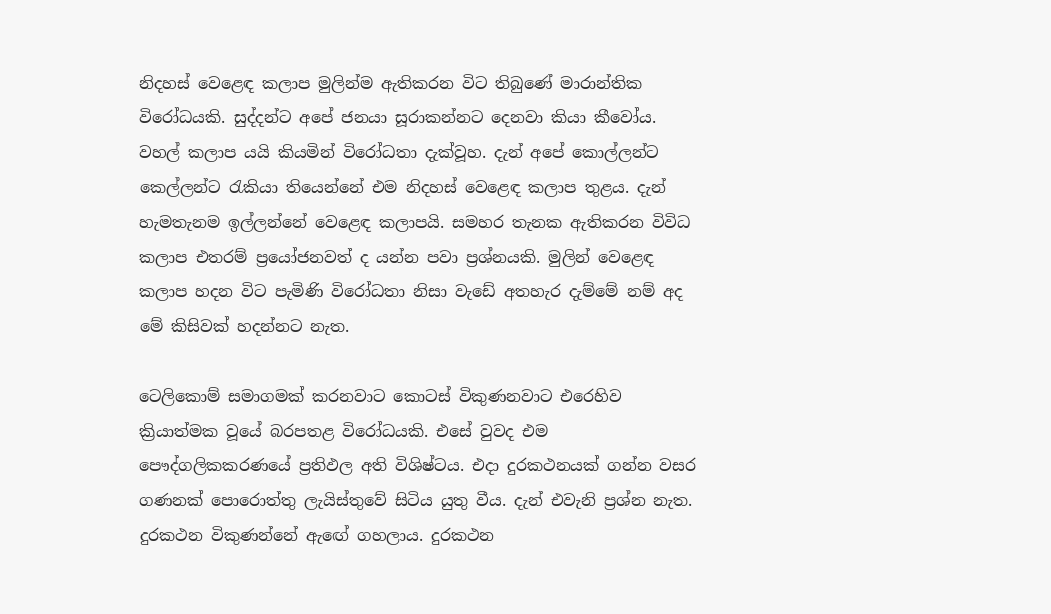නිදහස් වෙළෙඳ කලාප මුලින්ම ඇතිකරන විට තිබුණේ මාරාන්තික විරෝධයකි. සුද්දන්ට අපේ ජනයා සූරාකන්නට දෙනවා කියා කීවෝය. වහල් කලාප යයි කියමින් විරෝධතා දැක්වූහ. දැන් අපේ කොල්ලන්ට කෙල්ලන්ට රැකියා තියෙන්නේ එම නිදහස් වෙළෙඳ කලාප තුළය. දැන් හැමතැනම ඉල්ලන්නේ වෙළෙඳ කලාපයි. සමහර තැනක ඇතිකරන විවිධ කලාප එතරම් ප්‍රයෝජනවත් ද යන්න පවා ප්‍රශ්නයකි. මුලින් වෙළෙඳ කලාප හදන විට පැමිණි විරෝධතා නිසා වැඩේ අතහැර දැම්මේ නම් අද මේ කිසිවක් හදන්නට නැත.

ටෙලිකොම් සමාගමක් කරනවාට කොටස් විකුණනවාට එරෙහිව ක්‍රියාත්මක වූයේ බරපතළ විරෝධයකි. එසේ වුවද එම පෞද්ගලිකකරණයේ ප්‍රතිඵල අති විශිෂ්ටය. එදා දුරකථනයක් ගන්න වසර ගණනක් පොරොත්තු ලැයිස්තුවේ සිටිය යුතු වීය. දැන් එවැනි ප්‍රශ්න නැත. දුරකථන විකුණන්නේ ඇ‍ඟේ ගහලාය. දුරකථන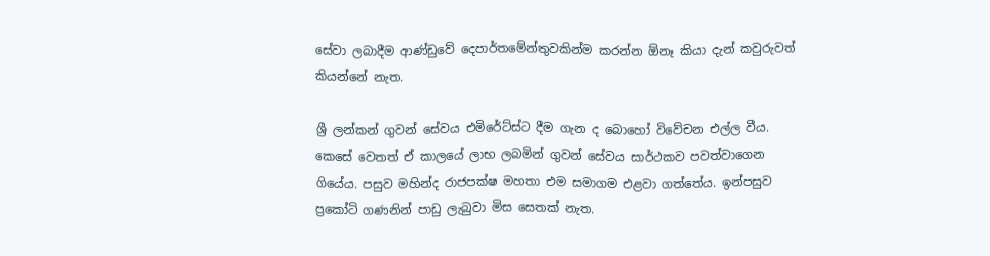සේවා ලබාදීම ආණ්ඩුවේ දෙපාර්තමේන්තුවකින්ම කරන්න ඕනෑ කියා දැන් කවුරුවත් කියන්නේ නැත.

ශ්‍රී ලන්කන් ගුවන් සේවය එමිරේට්ස්ට දීම ගැන ද බොහෝ විවේචන එල්ල වීය. කෙසේ වෙතත් ඒ කාලයේ ලාභ ලබමින් ගුවන් සේවය සාර්ථකව පවත්වාගෙන ගියේය. පසුව මහින්ද රාජපක්ෂ මහතා එම සමාගම එළවා ගත්තේය. ඉන්පසුව ප්‍රකෝටි ගණනින් පාඩු ලැබුවා මිස සෙතක් නැත.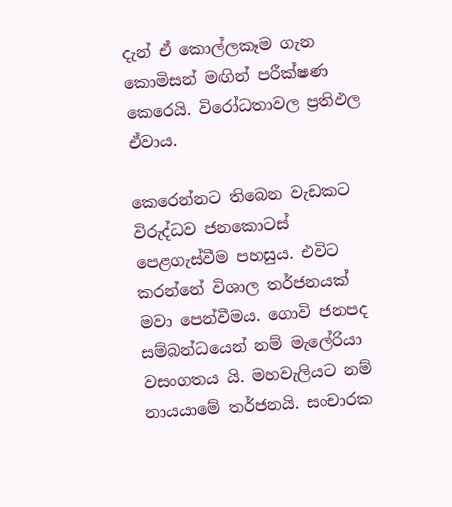දැන් ඒ කොල්ලකෑම ගැන කොමිසන් මඟින් පරීක්ෂණ කෙරෙයි. විරෝධතාවල ප්‍රතිඵල ඒවාය.

කෙරෙන්නට තිබෙන වැඩකට විරුද්ධව ජනකොටස් පෙළගැස්වීම පහසුය. එවිට කරන්නේ විශාල තර්ජනයක් මවා පෙන්වීමය. ගොවි ජනපද සම්බන්ධයෙන් නම් මැලේරියා වසංගතය යි. මහවැලියට නම් නායයාමේ තර්ජනයි. සංචාරක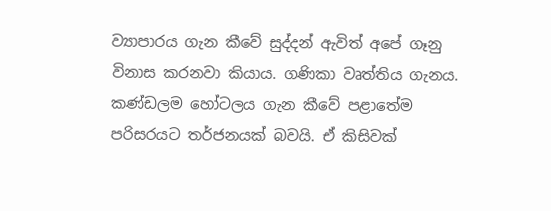ව්‍යාපාරය ගැන කීවේ සුද්දන් ඇවිත් අපේ ගෑනු විනාස කරනවා කියාය. ගණිකා වෘත්තිය ගැනය. කණ්ඩලම හෝටලය ගැන කීවේ පළාතේම පරිසරයට තර්ජනයක් බවයි. ඒ කිසිවක්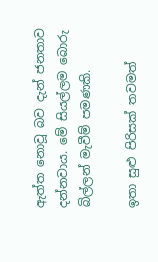ඇත්ත නොවූ බව දැන් ජනතාව දන්නවාය. මේ සියල්ලම බොරු බිල්ලන් මැවීම් පමණකි.

ඉතා සුළු පිරිසක් තවමත්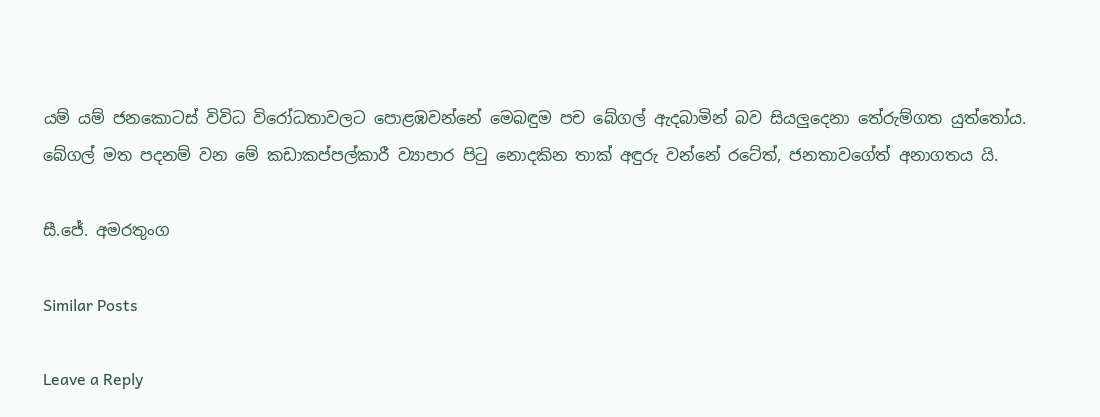යම් යම් ‍ජනකොටස් විවිධ විරෝධතාවලට පොළඹවන්නේ මෙබඳුම පච බේගල් ඇදබාමින් බව සියලුදෙනා තේරුම්ගත යුත්තෝය. බේගල් මත පදනම් වන මේ කඩාකප්පල්කාරී ව්‍යාපාර පිටු නොදකින තාක් අඳුරු වන්නේ රටේත්, ජනතාවගේත් අනාගතය යි.

සී.ජේ. අමරතුංග

Similar Posts

Leave a Reply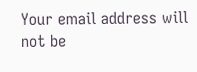Your email address will not be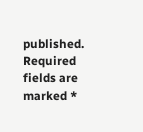published. Required fields are marked *